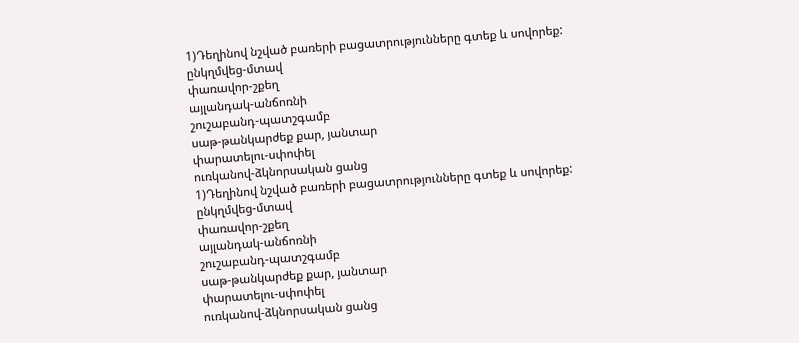1)Դեղինով նշված բառերի բացատրությունները գտեք և սովորեք:
ընկղմվեց-մտավ
փառավոր-շքեղ
այլանդակ-անճոռնի
շուշաբանդ-պատշգամբ
սաթ-թանկարժեք քար, յանտար
փարատելու-սփոփել
ուռկանով-ձկնորսական ցանց
1)Դեղինով նշված բառերի բացատրությունները գտեք և սովորեք:
ընկղմվեց-մտավ
փառավոր-շքեղ
այլանդակ-անճոռնի
շուշաբանդ-պատշգամբ
սաթ-թանկարժեք քար, յանտար
փարատելու-սփոփել
ուռկանով-ձկնորսական ցանց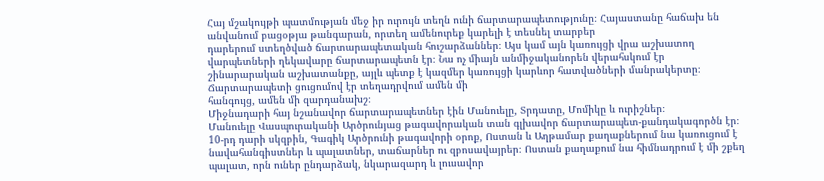Հայ մշակույթի պատմության մեջ իր ուրույն տեղն ունի ճարտարապետությունը։ Հայաստանը հաճախ են անվանում բացօթյա թանգարան, որտեղ ամենուրեք կարելի է տեսնել տարբեր
դարերում ստեղծված ճարտարապետական հուշարձաններ։ Այս կամ այն կառույցի վրա աշխատող վարպետների ղեկավարը ճարտարապետն էր։ Նա ոչ միայն անմիջականորեն վերահսկում էր շինարարական աշխատանքը, այլև պետք է կազմեր կառույցի կարևոր հատվածների մանրակերտը։ Ճարտարապետի ցուցումով էր տեղադրվում ամեն մի
հանգույց, ամեն մի զարդանախշ։
Միջնադարի հայ նշանավոր ճարտարապետներ էին Մանուելը, Տրդատը, Մոմիկը և ուրիշներ։
Մանուելը Վասպուրականի Արծրունյաց թագավորական տան գլխավոր ճարտարապետ-քանդակագործն էր։ 10-րդ դարի սկզբին, Գագիկ Արծրունի թագավորի օրոք, Ոստան և Աղթամար քաղաքներում նա կառուցում է նավահանգիստներ և պալատներ, տաճարներ ու զբոսավայրեր։ Ոստան քաղաքում նա հիմնադրում է մի շքեղ պալատ, որն ուներ ընդարձակ, նկարազարդ և լուսավոր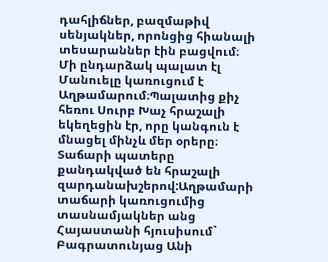դահլիճներ, բազմաթիվ սենյակներ, որոնցից հիանալի տեսարաններ էին բացվում։ Մի ընդարձակ պալատ էլ Մանուելը կառուցում է Աղթամարում։Պալատից քիչ հեռու Սուրբ Խաչ հրաշալի եկեղեցին էր, որը կանգուն է մնացել մինչև մեր օրերը։ Տաճարի պատերը քանդակված են հրաշալի զարդանախշերով:Աղթամարի տաճարի կառուցումից տասնամյակներ անց Հայաստանի հյուսիսում` Բագրատունյաց Անի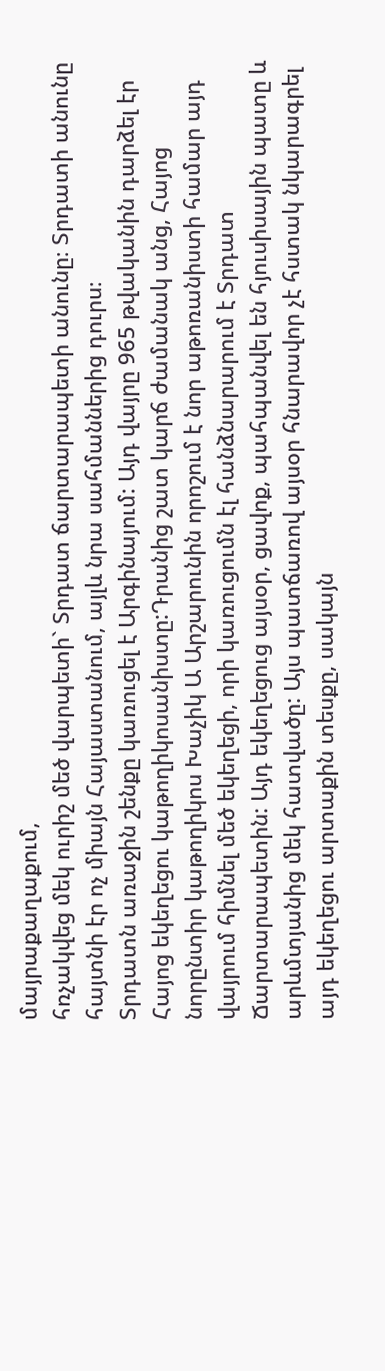մայրաքաղաքում,
հռչակվեց մեկ ուրիշ մեծ վարպետի` Տրդատ ճարտարապետի անունը։ Տրդատի անունը հայտնի էր ոչ միայն Հայաստանում, այլև նրա սահմաններից դուրս։
Տրդատն առաջին շենքը կառուցել է Արգինայում: Այդ վայրը 965 թվականին դարձել էր Հայոց եկեղեցու կաթողիկոսանիստը:Դրանից շատ կարճ ժամանակ անց, Հայոց նորընտիր կաթողիկոս Խաչիկ Ա Արշարունին որոշում է նոր աթոռանիստի համար այդ վայրում հիմնել մեծ եկեղեցի, որի կառուցումն էլ հանձնարարում է Տրդատ Ճարտարապետին: Այդ եկեղեցուց այսօր, ցավոք, պահպանվել են հյուսիսային պատը և արևմտյանից մեկ հատվածը: Այս պատճառով այսօր հնարավոր չէ հստակ նկարագրել այդ եկեղեցու արտաքին տեսքը, սակայն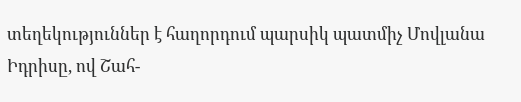տեղեկություններ է հաղորդում պարսիկ պատմիչ Մովլանա Իդրիսը, ով Շահ-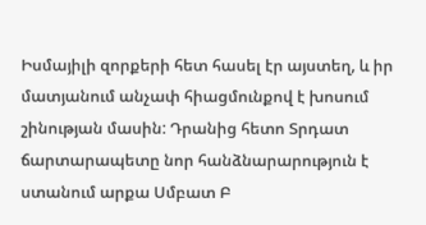Իսմայիլի զորքերի հետ հասել էր այստեղ, և իր մատյանում անչափ հիացմունքով է խոսում շինության մասին: Դրանից հետո Տրդատ ճարտարապետը նոր հանձնարարություն է ստանում արքա Սմբատ Բ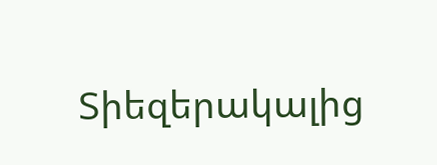Տիեզերակալից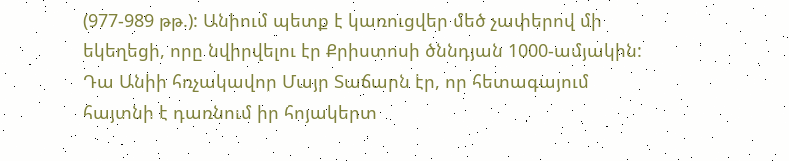(977-989 թթ.): Անիում պետք է կառուցվեր մեծ չափերով մի եկեղեցի, որը նվիրվելու էր Քրիստոսի ծննդյան 1000-ամյակին: Դա Անիի հռչակավոր Մայր Տաճարն էր, որ հետագայում հայտնի է դառնում իր հոյակերտ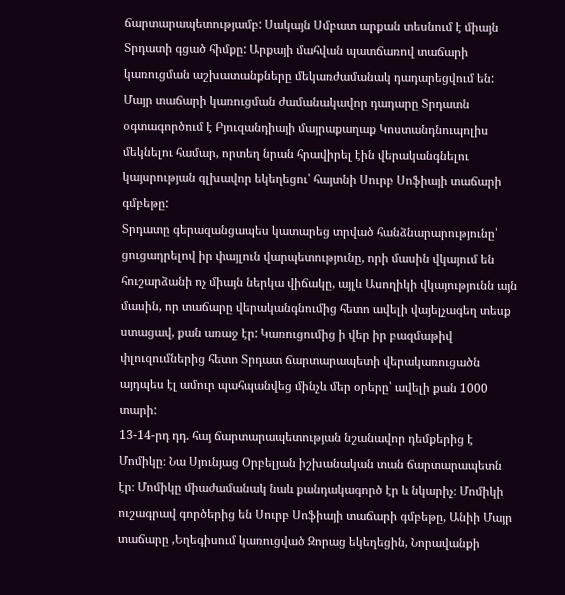ճարտարապետությամբ: Սակայն Սմբատ արքան տեսնում է միայն Տրդատի գցած հիմքը: Արքայի մահվան պատճառով տաճարի կառուցման աշխատանքները մեկառժամանակ դադարեցվում են:
Մայր տաճարի կառուցման ժամանակավոր դադարը Տրդատն օգտագործում է Բյուզանդիայի մայրաքաղաք Կոստանդնուպոլիս մեկնելու համար, որտեղ նրան հրավիրել էին վերականգնելու կայսրության գլխավոր եկեղեցու՝ հայտնի Սուրբ Սոֆիայի տաճարի գմբեթը:
Տրդատը գերազանցապես կատարեց տրված հանձնարարությունը՝ ցուցադրելով իր փայլուն վարպետությունը, որի մասին վկայում են հուշարձանի ոչ միայն ներկա վիճակը, այլև Ասողիկի վկայությունն այն մասին, որ տաճարը վերականգնումից հետո ավելի վայելչագեղ տեսք ստացավ, քան առաջ էր: Կառուցումից ի վեր իր բազմաթիվ փլուզումներից հետո Տրդատ ճարտարապետի վերակառուցածն այդպես էլ ամուր պահպանվեց մինչև մեր օրերը՝ ավելի քան 1000 տարի:
13-14-րդ դդ. հայ ճարտարապետության նշանավոր դեմքերից է Մոմիկը։ Նա Սյունյաց Օրբելյան իշխանական տան ճարտարապետն էր։ Մոմիկը միաժամանակ նաև քանդակագործ էր և նկարիչ։ Մոմիկի ուշագրավ գործերից են Սուրբ Սոֆիայի տաճարի գմբեթը, Անիի Մայր տաճարը ,Եղեգիսում կառուցված Զորաց եկեղեցին, Նորավանքի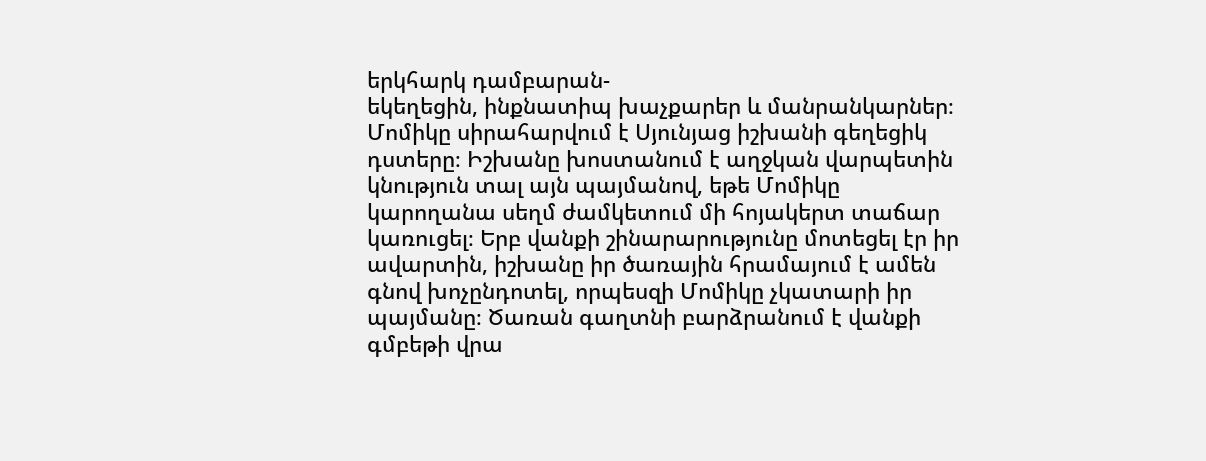երկհարկ դամբարան-
եկեղեցին, ինքնատիպ խաչքարեր և մանրանկարներ։
Մոմիկը սիրահարվում է Սյունյաց իշխանի գեղեցիկ դստերը։ Իշխանը խոստանում է աղջկան վարպետին կնություն տալ այն պայմանով, եթե Մոմիկը կարողանա սեղմ ժամկետում մի հոյակերտ տաճար կառուցել։ Երբ վանքի շինարարությունը մոտեցել էր իր ավարտին, իշխանը իր ծառային հրամայում է ամեն գնով խոչընդոտել, որպեսզի Մոմիկը չկատարի իր պայմանը։ Ծառան գաղտնի բարձրանում է վանքի գմբեթի վրա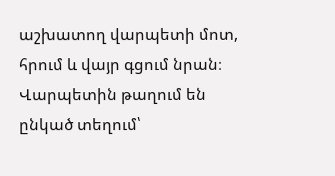աշխատող վարպետի մոտ, հրում և վայր գցում նրան։ Վարպետին թաղում են ընկած տեղում՝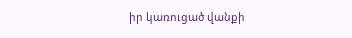իր կառուցած վանքի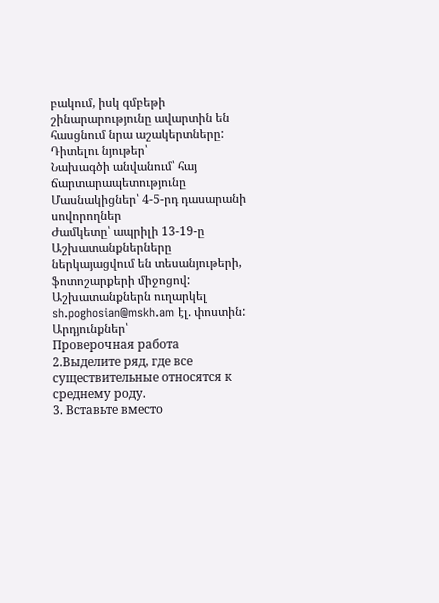բակում, իսկ գմբեթի շինարարությունը ավարտին են հասցնում նրա աշակերտները:
Դիտելու նյութեր՝
Նախագծի անվանում՝ հայ ճարտարապետությունը
Մասնակիցներ՝ 4-5-րդ դասարանի սովորողներ
Ժամկետը՝ ապրիլի 13-19-ը
Աշխատանքներները ներկայացվում են տեսանյութերի, ֆոտոշարքերի միջոցով:
Աշխատանքներն ուղարկել sh.poghosian@mskh.am էլ. փոստին:
Արդյունքներ՝
Проверочная работа
2.Выделите ряд, где все существительные относятся к среднему роду.
3. Вставьте вместо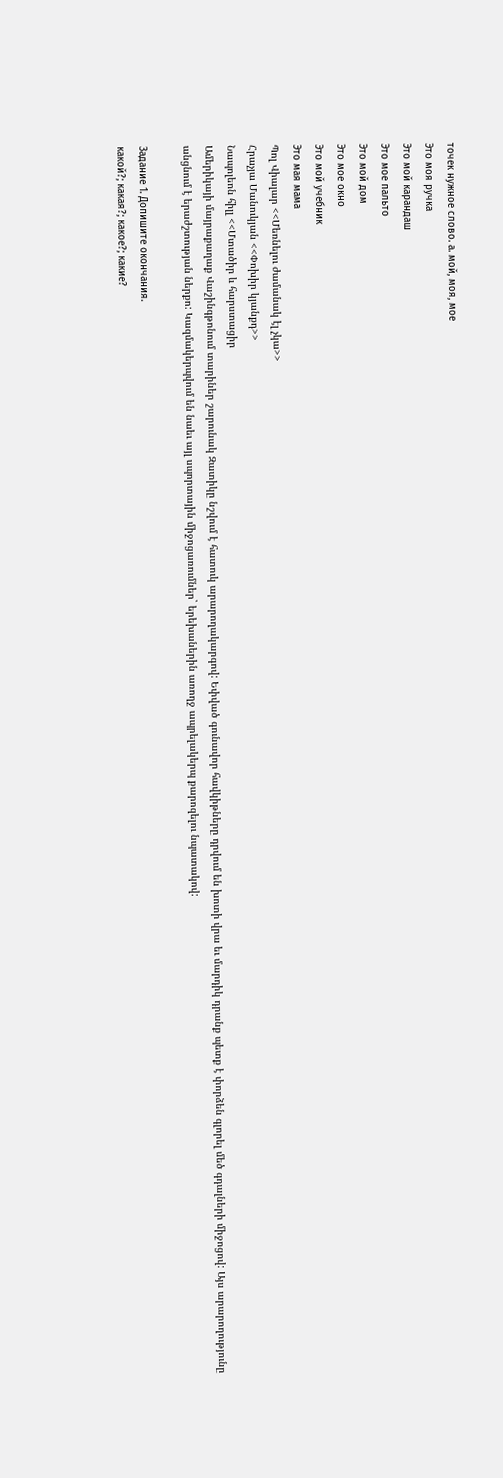точек нужное слово. а. мой, моя, мое
Это моя ручка
Это мой карандаш
Это мое пальто
Это мой дом
Это мое окно
Это мой учебник
Это мая мама
Պոլ Վիալար <<Մեռնելու ժամանակ էլ չկա>>
Հրաչյա Մանուկյան <<Փոխիր կյանքդ>>
Նապոլեոն հիլլ <<Մտածիր և հարստացիր
Ամերիկայի մայրաքաղաք Վաշինգթոնում տարիներ շարունակ Զատիկը նշվում է հատուկ արարողակարգով: Եփված գունավոր հավկիթները դրվում են խոտի վրա եւ մարդիկ դրանք պետք է փորձեն գլորել մեծ գդալների միջոցով: Այս արարողությունը անցնում է երաժշտության ներքո: Կազմակերպվում են նաեւ այլ սպորտային միջոցառումներ` երեխաներին առողջ ապրելակերպ քարոզելու նպատակով:

Задание 1. Допишите окончания.
какой?; какая?; какое?; какие?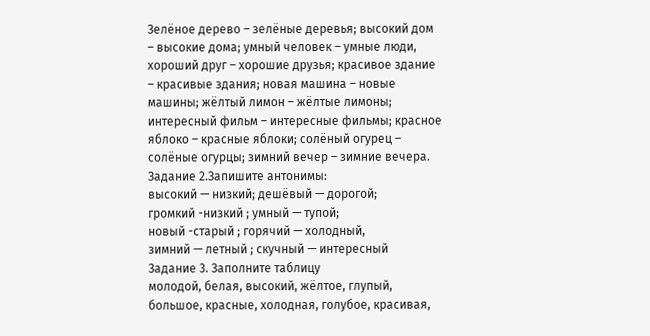Зелёное дерево – зелёные деревья; высокий дом – высокие дома; умный человек – умные люди, хороший друг – хорошие друзья; красивое здание – красивые здания; новая машина – новые машины; жёлтый лимон – жёлтые лимоны; интересный фильм – интересные фильмы; красное яблоко – красные яблоки; солёный огурец – солёные огурцы; зимний вечер – зимние вечера.
Задание 2.Запишите антонимы:
высокий — низкий; дешёвый — дорогой;
громкий -низкий ; умный — тупой;
новый -старый ; горячий — холодный,
зимний — летный ; скучный — интересный
Задание 3. Заполните таблицу
молодой, белая, высокий, жёлтое, глупый, большое, красные, холодная, голубое, красивая,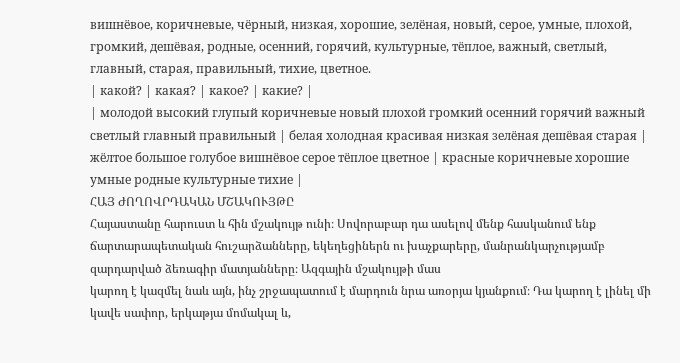вишнёвое, коричневые, чёрный, низкая, хорошие, зелёная, новый, серое, умные, плохой, громкий, дешёвая, родные, осенний, горячий, культурные, тёплое, важный, светлый, главный, старая, правильный, тихие, цветное.
| какой? | какая? | какое? | какие? |
| молодой высокий глупый коричневые новый плохой громкий осенний горячий важный светлый главный правильный | белая холодная красивая низкая зелёная дешёвая старая | жёлтое большое голубое вишнёвое серое тёплое цветное | красные коричневые хорошие умные родные культурные тихие |
ՀԱՅ ԺՈՂՈՎՐԴԱԿԱՆ ՄՇԱԿՈՒՅԹԸ
Հայաստանը հարուստ և հին մշակույթ ունի։ Սովորաբար դա ասելով մենք հասկանում ենք ճարտարապետական հուշարձանները, եկեղեցիներն ու խաչքարերը, մանրանկարչությամբ զարդարված ձեռագիր մատյանները։ Ազգային մշակույթի մաս
կարող է կազմել նաև այն, ինչ շրջապատում է մարդուն նրա առօրյա կյանքում։ Դա կարող է լինել մի կավե սափոր, երկաթյա մոմակալ և,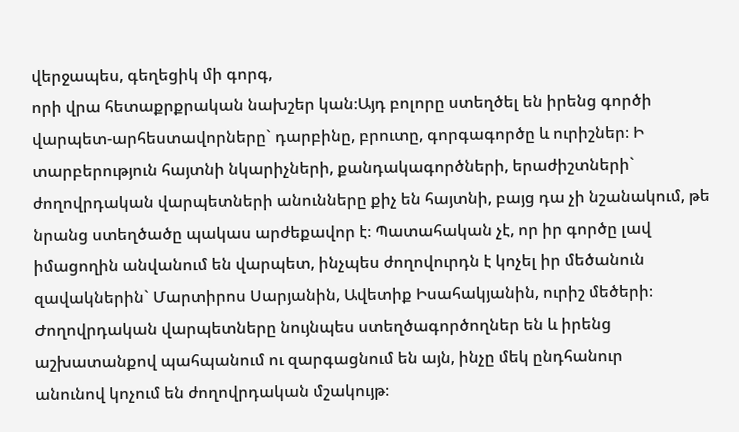վերջապես, գեղեցիկ մի գորգ,
որի վրա հետաքրքրական նախշեր կան։Այդ բոլորը ստեղծել են իրենց գործի
վարպետ-արհեստավորները` դարբինը, բրուտը, գորգագործը և ուրիշներ։ Ի տարբերություն հայտնի նկարիչների, քանդակագործների, երաժիշտների` ժողովրդական վարպետների անունները քիչ են հայտնի, բայց դա չի նշանակում, թե նրանց ստեղծածը պակաս արժեքավոր է։ Պատահական չէ, որ իր գործը լավ իմացողին անվանում են վարպետ, ինչպես ժողովուրդն է կոչել իր մեծանուն զավակներին` Մարտիրոս Սարյանին, Ավետիք Իսահակյանին, ուրիշ մեծերի։ Ժողովրդական վարպետները նույնպես ստեղծագործողներ են և իրենց աշխատանքով պահպանում ու զարգացնում են այն, ինչը մեկ ընդհանուր
անունով կոչում են ժողովրդական մշակույթ։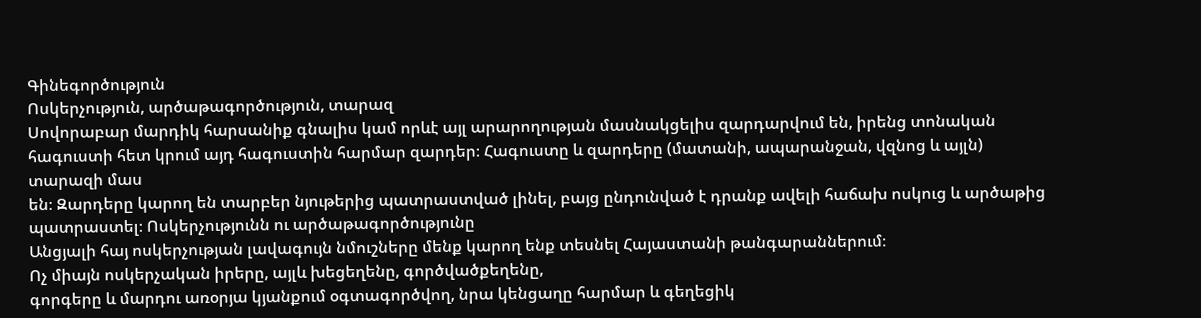Գինեգործություն
Ոսկերչություն, արծաթագործություն, տարազ
Սովորաբար մարդիկ հարսանիք գնալիս կամ որևէ այլ արարողության մասնակցելիս զարդարվում են, իրենց տոնական հագուստի հետ կրում այդ հագուստին հարմար զարդեր։ Հագուստը և զարդերը (մատանի, ապարանջան, վզնոց և այլն) տարազի մաս
են։ Զարդերը կարող են տարբեր նյութերից պատրաստված լինել, բայց ընդունված է դրանք ավելի հաճախ ոսկուց և արծաթից պատրաստել։ Ոսկերչությունն ու արծաթագործությունը
Անցյալի հայ ոսկերչության լավագույն նմուշները մենք կարող ենք տեսնել Հայաստանի թանգարաններում։
Ոչ միայն ոսկերչական իրերը, այլև խեցեղենը, գործվածքեղենը,
գորգերը և մարդու առօրյա կյանքում օգտագործվող, նրա կենցաղը հարմար և գեղեցիկ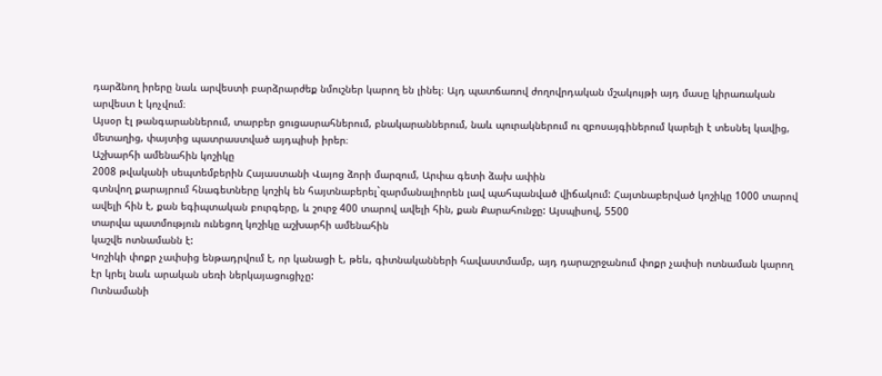դարձնող իրերը նաև արվեստի բարձրարժեք նմուշներ կարող են լինել։ Այդ պատճառով ժողովրդական մշակույթի այդ մասը կիրառական արվեստ է կոչվում։
Այսօր էլ թանգարաններում, տարբեր ցուցասրահներում, բնակարաններում, նաև պուրակներում ու զբոսայգիներում կարելի է տեսնել կավից, մետաղից, փայտից պատրաստված այդպիսի իրեր։
Աշխարհի ամենահին կոշիկը
2008 թվականի սեպտեմբերին Հայաստանի Վայոց ձորի մարզում, Արփա գետի ձախ ափին
գտնվող քարայրում հնագետները կոշիկ են հայտնաբերել`զարմանալիորեն լավ պահպանված վիճակում: Հայտնաբերված կոշիկը 1000 տարով ավելի հին է, քան եգիպտական բուրգերը, և շուրջ 400 տարով ավելի հին, քան Քարահունջը: Այսպիսով, 5500
տարվա պատմություն ունեցող կոշիկը աշխարհի ամենահին
կաշվե ոտնամանն է:
Կոշիկի փոքր չափսից ենթադրվում է, որ կանացի է, թեև, գիտնականների հավաստմամբ, այդ դարաշրջանում փոքր չափսի ոտնաման կարող էր կրել նաև արական սեռի ներկայացուցիչը:
Ոտնամանի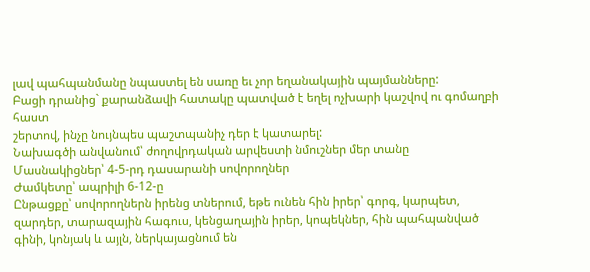լավ պահպանմանը նպաստել են սառը եւ չոր եղանակային պայմանները:
Բացի դրանից` քարանձավի հատակը պատված է եղել ոչխարի կաշվով ու գոմաղբի հաստ
շերտով, ինչը նույնպես պաշտպանիչ դեր է կատարել:
Նախագծի անվանում՝ ժողովրդական արվեստի նմուշներ մեր տանը
Մասնակիցներ՝ 4-5-րդ դասարանի սովորողներ
Ժամկետը՝ ապրիլի 6-12-ը
Ընթացքը՝ սովորողներն իրենց տներում, եթե ունեն հին իրեր՝ գորգ, կարպետ, զարդեր, տարազային հագուս, կենցաղային իրեր, կոպեկներ, հին պահպանված գինի, կոնյակ և այլն, ներկայացնում են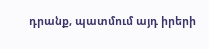դրանք, պատմում այդ իրերի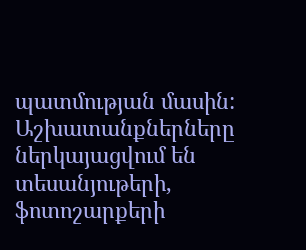պատմության մասին:
Աշխատանքներները ներկայացվում են տեսանյութերի, ֆոտոշարքերի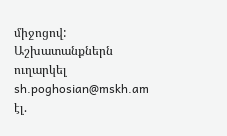միջոցով:
Աշխատանքներն ուղարկել sh.poghosian@mskh.am էլ.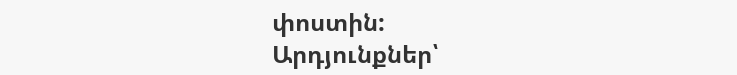փոստին:
Արդյունքներ՝